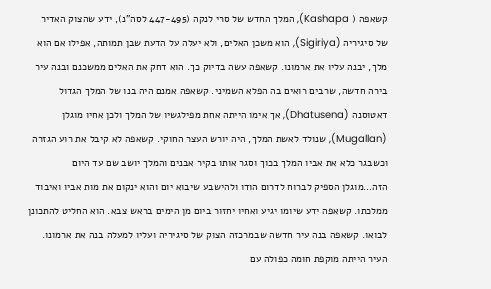קשאפה ( Kashapa), המלך החדש של סרי לנקה (447-495 לסה"נ), ידע שהצוק האדיר של סיגיריה (Sigiriya), הוא משכן האלים, ולא יעלה על הדעת שבן תמותה, אפילו אם הוא מלך, יבנה עליו את ארמונו. קשאפה עשה בדיוק כך. הוא דחק את האלים ממשכנם ובנה עיר בירה חדשה, שרבים רואים בה הפלא השמיני. קשאפה אמנם היה בנו של המלך הגדול דאטוסנה (Dhatusena), אך אימו הייתה אחת מפילגשיו של המלך ולכן אחיו מוגלן (Mugallan), שנולד לאשת המלך, היה יורש העצר החוקי. קשאפה לא קיבל את רוע הגזרה וכשבגר כלא את אביו המלך בכוך וסגר אותו בקיר אבנים והמלך יושב שם עד היום הזה…מוגלן הספיק לברוח לדרום הודו ולהישבע שיבוא יום והוא ינקום את מות אביו ואיבוד ממלכתו. קשאפה ידע שיומו יגיע ואחיו יחזור ביום מן הימים בראש צבא. הוא החליט להתכונן לבואו. קשאפה בנה עיר חדשה שבמרכזה הצוק של סיגיריה ועליו למעלה בנה את ארמונו. העיר הייתה מוקפת חומה כפולה עם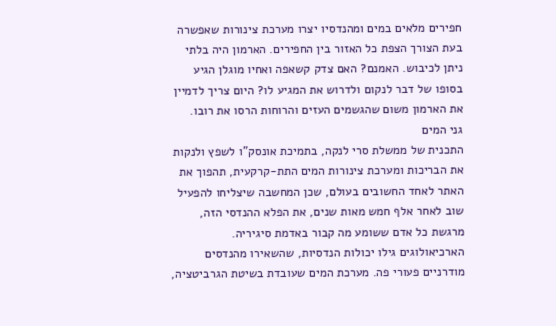חפירים מלאים במים ומהנדסיו יצרו מערכת צינורות שאפשרה בעת הצורך הצפת כל האזור בין החפירים. הארמון היה בלתי ניתן לכיבוש. האמנם? האם צדק קשאפה ואחיו מוגלן הגיע בסופו של דבר לנקום ולדרוש את המגיע לו? היום צריך לדמיין את הארמון משום שהגשמים העזים והרוחות הרסו את רובו.
גני המים
התכנית של ממשלת סרי לנקה, בתמיכת אונסק"ו לשפץ ולנקות את הבריכות ומערכת צינורות המים התת-קרקעית, תהפוך את האתר לאחד החשובים בעולם, שכן המחשבה שיצליחו להפעיל שוב לאחר אלף חמש מאות שנים, את הפלא ההנדסי הזה, מרגשת כל אדם ששומע מה קבור באדמת סיגיריה. הארכיאולוגים גילו יכולות הנדסיות, שהשאירו מהנדסים מודרניים פעורי פה. מערכת המים שעובדת בשיטת הגרביטציה,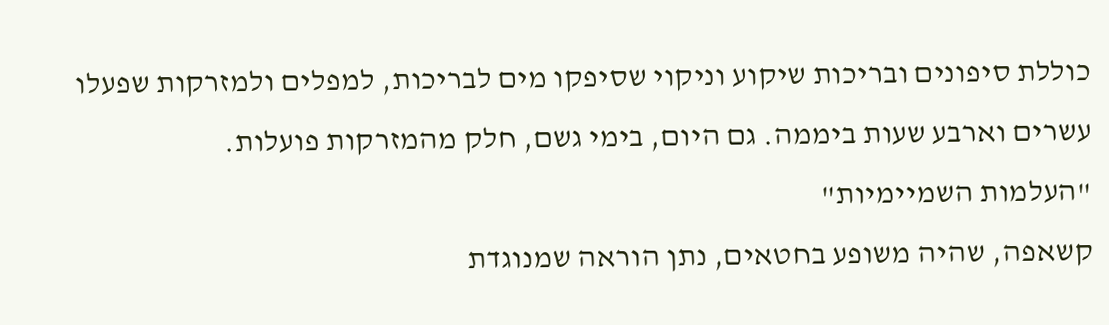כוללת סיפונים ובריכות שיקוע וניקוי שסיפקו מים לבריכות, למפלים ולמזרקות שפעלו עשרים וארבע שעות ביממה. גם היום, בימי גשם, חלק מהמזרקות פועלות.
"העלמות השמיימיות"
קשאפה, שהיה משופע בחטאים, נתן הוראה שמנוגדת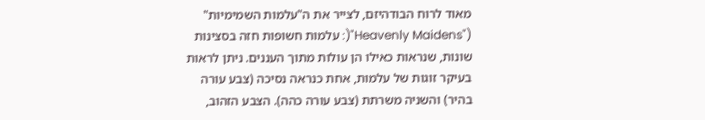מאוד לרוח הבודהיזם, לצייר את ה"עלמות השמימיות" ("Heavenly Maidens"(: עלמות חשופות חזה בסצינות שונות, שנראות כאילו הן עולות מתוך העננים. ניתן לראות בעיקר זוגות של עלמות, אחת כנראה נסיכה (צבע עורה בהיר) והשניה משרתת (צבע עורה כהה). הצבע הזהוב,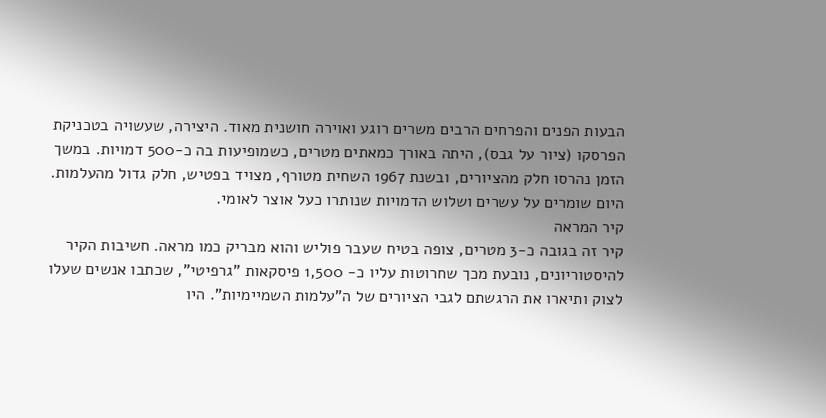הבעות הפנים והפרחים הרבים משרים רוגע ואוירה חושנית מאוד. היצירה, שעשויה בטכניקת הפרסקו (ציור על גבס), היתה באורך כמאתים מטרים, כשמופיעות בה כ-500 דמויות. במשך הזמן נהרסו חלק מהציורים, ובשנת 1967 השחית מטורף, מצויד בפטיש, חלק גדול מהעלמות. היום שומרים על עשרים ושלוש הדמויות שנותרו כעל אוצר לאומי.
קיר המראה
קיר זה בגובה כ-3 מטרים, צופה בטיח שעבר פוליש והוא מבריק כמו מראה. חשיבות הקיר להיסטוריונים, נובעת מכך שחרוטות עליו כ- 1,500 פיסקאות "גרפיטי", שכתבו אנשים שעלו לצוק ותיארו את הרגשתם לגבי הציורים של ה"עלמות השמיימיות". היו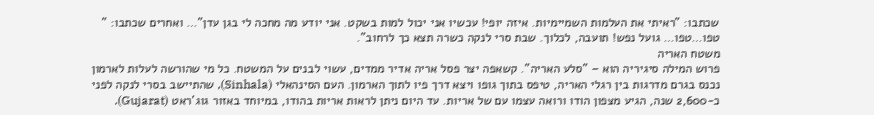שכתבו: "ראיתי את העלמות השמיימיות. איזה יופי! עכשיו אני יכול למות בשקט. אני יודע מה מחכה לי בגן עדן"… ואחרים שכתבו: " טפו…טפו… גועל נפש! תועבה, לכלוך. שבת סרי לנקה כשרה תצא כך לרחוב".
משטח האריה
פרוש המילה סיגיריה הוא – "סלע האריה". קשאפה יצר פסל אריה אדיר ממדים, עשוי לבנים על המשטח. כל מי שהורשה לעלות לארמון נכנס בגרם מדרגות בין רגלי האריה, טיפס בתוך גופו ויצא דרך פיו לתוך הארמון. העם הסינהאלי (Sinhala), שהתיישב בסרי לנקה לפני כ-2,600 שנה, הגיע מצפון הודו ורואה עצמו עם של אריות. עד היום ניתן לראות אריות בהודו, במיוחד באזור גוג'ראט (Gujarat).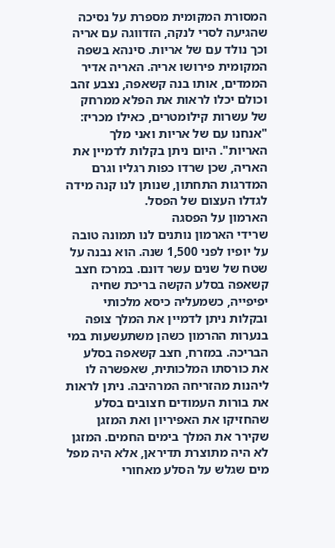המסורת המקומית מספרת על נסיכה שהגיעה לסרי לנקה, הזדווגה עם אריה וכך נולד עם של אריות. סינהא בשפה המקומית פירושו אריה. האריה אדיר הממדים, אותו בנה קשאפה, נצבע זהב וכולם יכלו לראות את הפלא ממרחק של עשרות קילומטרים, כאילו מכריז: "אנחנו עם של אריות ואני מלך האריות". היום ניתן בקלות לדמיין את האריה, שכן שרדו כפות רגליו וגרם המדרגות התחתון, שנותן לנו קנה מידה לגדלו העצום של הפסל.
הארמון על הפסגה
שרידי הארמון נותנים לנו תמונה טובה על יופיו לפני 1,500 שנה. הוא נבנה על שטח של שנים עשר דונם. במרכז חצב קשאפה בסלע הקשה בריכת שחיה יפיפייה, כשמעליה כיסא מלכותי ובקלות ניתן לדמיין את המלך צופה בנערות ההרמון כשהן משתעשעות במי הבריכה. במזרח, חצב קשאפה בסלע את כורסתו המלכותית, שאפשרה לו ליהנות מהזריחה המרהיבה. ניתן לראות את בורות העמודים חצובים בסלע שהחזיקו את האפיריון ואת המזגן שקירר את המלך בימים החמים. המזגן לא היה מתוצרת תדיראן, אלא היה מפל מים שגלש על הסלע מאחורי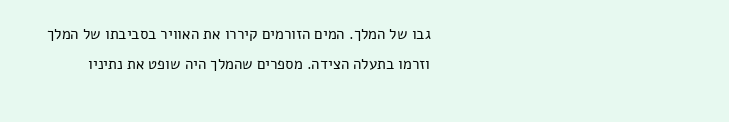גבו של המלך. המים הזורמים קיררו את האוויר בסביבתו של המלך וזרמו בתעלה הצידה. מספרים שהמלך היה שופט את נתיניו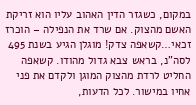במקום, כשגזר הדין האהוב עליו הוא זריקת האשם מהצוק. אם שרד את הנפילה – הוכרז זכאי…קשאפה צדק! מוגלן הגיע בשנת 495 לסה"נ, בראש צבא גדול מהודו. קשאפה החליט לרדת מהצוק המוגן ולקדם את פני אחיו במישור. לכל הדעות,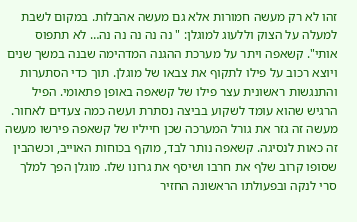זהו לא רק מעשה חמורות אלא גם מעשה אהבלות. במקום לשבת למעלה על הצוק וללעוג למוגלן: " נה נה נה נה נה… לא תתפוס אותי". קשאפה ויתר על מערכת ההגנה המדהימה שבנה במשך שנים ויוצא רכוב על פילו לתקוף את צבאו של מוגלן. תוך כדי הסתערות והתנגשות ראשונית עצר פילו של קשאפה באופן פתאומי. הפיל הרגיש שהוא עומד לשקוע בביצה נסתרת ועשה כמה צעדים לאחור. מעשה זה גזר את גורל המערכה שכן חייליו של קשאפה פירשו מעשה זה כאות לנסיגה. קשאפה נותר לבד, מוקף בכוחות האוייב, וכשהבין שסופו קרוב שלף את חרבו ושיסף את גרונו שלו. מוגלן הפך למלך סרי לנקה ובפעולתו הראשונה החזיר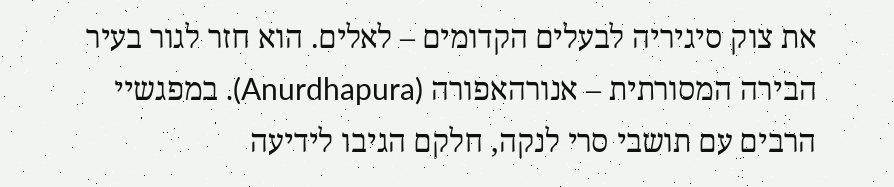את צוק סיגיריה לבעלים הקדומים – לאלים. הוא חזר לגור בעיר הבירה המסורתית – אנורהאפורה (Anurdhapura). במפגשיי הרבים עם תושבי סרי לנקה, חלקם הגיבו לידיעה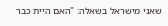שאני מישראל בשאלה: "האם היית כבר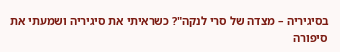בסיגיריה – מצדה של סרי לנקה"? כשראיתי את סיגיריה ושמעתי את סיפורה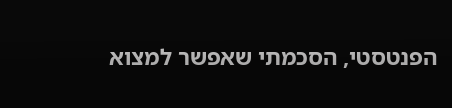הפנטסטי, הסכמתי שאפשר למצוא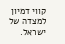קווי דמיון למצדה של ישראל.